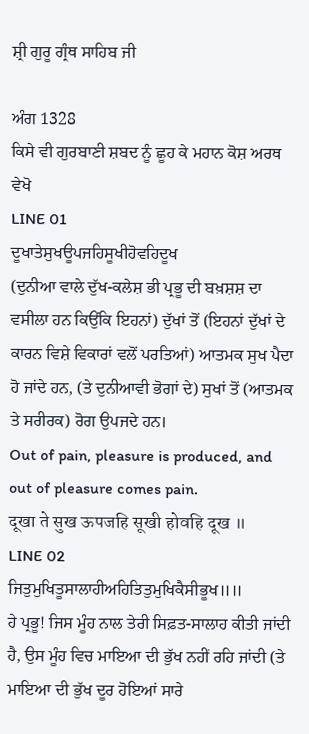ਸ਼੍ਰੀ ਗੁਰੂ ਗ੍ਰੰਥ ਸਾਹਿਬ ਜੀ

ਅੰਗ 1328
ਕਿਸੇ ਵੀ ਗੁਰਬਾਣੀ ਸ਼ਬਦ ਨੂੰ ਛੂਹ ਕੇ ਮਹਾਨ ਕੋਸ਼ ਅਰਥ ਵੇਖੋ
LINE 01
ਦੂਖਾਤੇਸੁਖਊਪਜਹਿਸੂਖੀਹੋਵਹਿਦੂਖ
(ਦੁਨੀਆ ਵਾਲੇ ਦੁੱਖ-ਕਲੇਸ਼ ਭੀ ਪ੍ਰਭੂ ਦੀ ਬਖ਼ਸ਼ਸ਼ ਦਾ ਵਸੀਲਾ ਹਨ ਕਿਉਂਕਿ ਇਹਨਾਂ) ਦੁੱਖਾਂ ਤੋਂ (ਇਹਨਾਂ ਦੁੱਖਾਂ ਦੇ ਕਾਰਨ ਵਿਸ਼ੇ ਵਿਕਾਰਾਂ ਵਲੋਂ ਪਰਤਿਆਂ) ਆਤਮਕ ਸੁਖ ਪੈਦਾ ਹੋ ਜਾਂਦੇ ਹਨ, (ਤੇ ਦੁਨੀਆਵੀ ਭੋਗਾਂ ਦੇ) ਸੁਖਾਂ ਤੋਂ (ਆਤਮਕ ਤੇ ਸਰੀਰਕ) ਰੋਗ ਉਪਜਦੇ ਹਨ।
Out of pain, pleasure is produced, and out of pleasure comes pain.
दूखा ते सुख ऊपजहि सूखी होवहि दूख ॥
LINE 02
ਜਿਤੁਮੁਖਿਤੂਸਾਲਾਹੀਅਹਿਤਿਤੁਮੁਖਿਕੈਸੀਭੂਖ॥॥
ਹੇ ਪ੍ਰਭੂ! ਜਿਸ ਮੂੰਹ ਨਾਲ ਤੇਰੀ ਸਿਫ਼ਤ-ਸਾਲਾਹ ਕੀਤੀ ਜਾਂਦੀ ਹੈ, ਉਸ ਮੂੰਹ ਵਿਚ ਮਾਇਆ ਦੀ ਭੁੱਖ ਨਹੀਂ ਰਹਿ ਜਾਂਦੀ (ਤੇ ਮਾਇਆ ਦੀ ਭੁੱਖ ਦੂਰ ਹੋਇਆਂ ਸਾਰੇ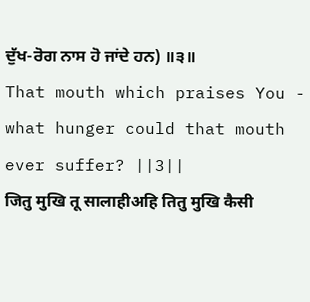ਦੁੱਖ-ਰੋਗ ਨਾਸ ਹੋ ਜਾਂਦੇ ਹਨ) ॥੩॥
That mouth which praises You - what hunger could that mouth ever suffer? ||3||
जितु मुखि तू सालाहीअहि तितु मुखि कैसी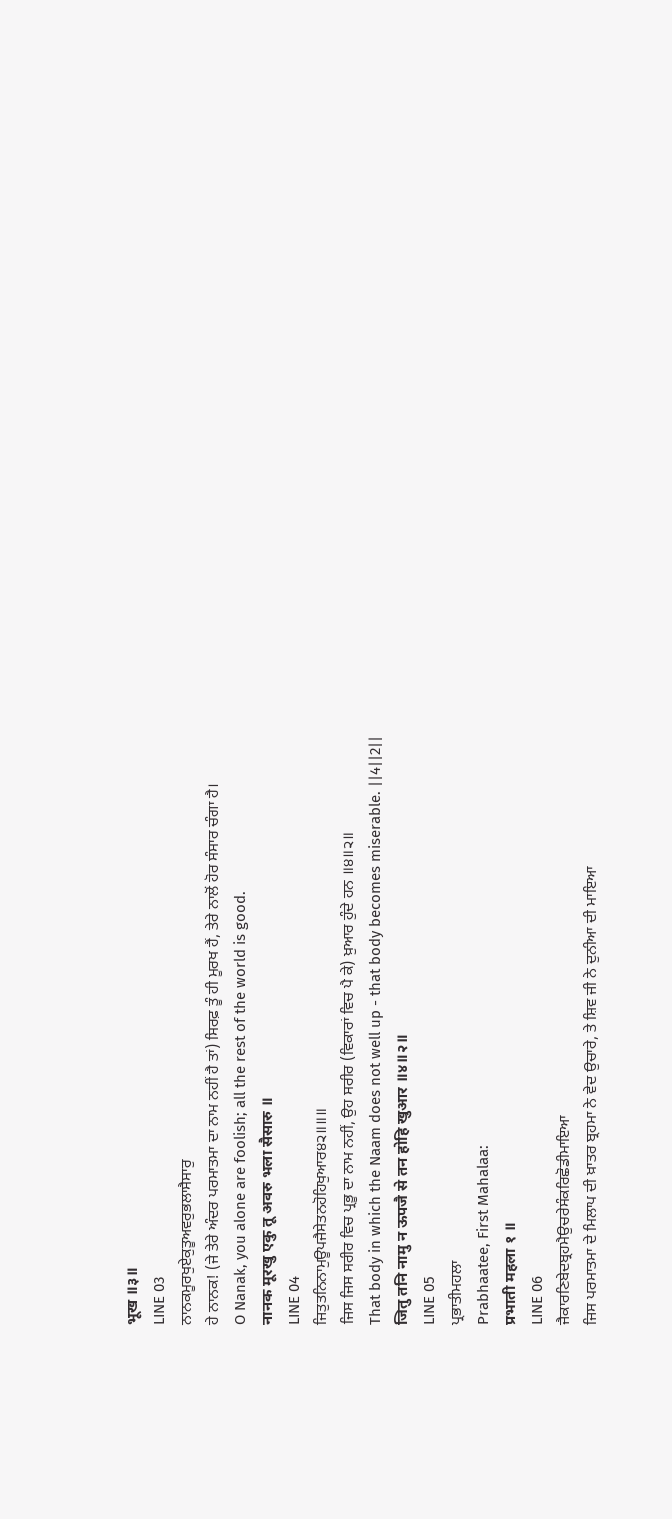भूख ॥३॥
LINE 03
ਨਾਨਕਮੂਰਖੁਏਕੁਤੂਅਵਰੁਭਲਾਸੈਸਾਰੁ
ਹੇ ਨਾਨਕ! (ਜੇ ਤੇਰੇ ਅੰਦਰ ਪਰਮਾਤਮਾ ਦਾ ਨਾਮ ਨਹੀਂ ਹੈ ਤਾਂ) ਸਿਰਫ਼ ਤੂੰ ਹੀ ਮੂਰਖ ਹੈਂ, ਤੇਰੇ ਨਾਲੋਂ ਹੋਰ ਸੰਸਾਰ ਚੰਗਾ ਹੈ।
O Nanak, you alone are foolish; all the rest of the world is good.
नानक मूरखु एकु तू अवरु भला सैसारु ॥
LINE 04
ਜਿਤੁਤਨਿਨਾਮੁਊਪਜੈਸੇਤਨਹੋਹਿਖੁਆਰ੪੨॥॥॥
ਜਿਸ ਜਿਸ ਸਰੀਰ ਵਿਚ ਪ੍ਰਭੂ ਦਾ ਨਾਮ ਨਹੀਂ, ਉਹ ਸਰੀਰ (ਵਿਕਾਰਾਂ ਵਿਚ ਪੈ ਕੇ) ਖ਼ੁਆਰ ਹੁੰਦੇ ਹਨ ॥੪॥੨॥
That body in which the Naam does not well up - that body becomes miserable. ||4||2||
जितु तनि नामु न ऊपजै से तन होहि खुआर ॥४॥२॥
LINE 05
ਪ੍ਰਭਾਤੀਮਹਲਾ
Prabhaatee, First Mahalaa:
प्रभाती महला १ ॥
LINE 06
ਜੈਕਾਰਣਿਬੇਦਬ੍ਰਹਮੈਉਚਰੇਸੰਕਰਿਛੋਡੀਮਾਇਆ
ਜਿਸ ਪਰਮਾਤਮਾ ਦੇ ਮਿਲਾਪ ਦੀ ਖ਼ਾਤਰ ਬ੍ਰਹਮਾ ਨੇ ਵੇਦ ਉਚਾਰੇ, ਤੇ ਸ਼ਿਵ ਜੀ ਨੇ ਦੁਨੀਆ ਦੀ ਮਾਇਆ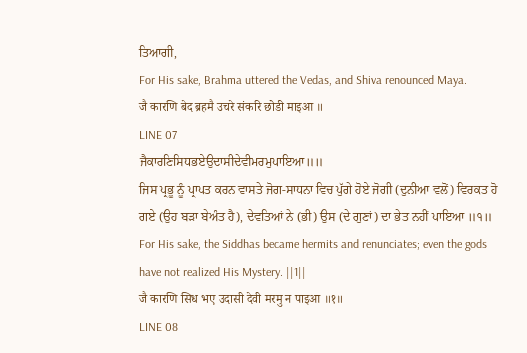ਤਿਆਗੀ,
For His sake, Brahma uttered the Vedas, and Shiva renounced Maya.
जै कारणि बेद ब्रहमै उचरे संकरि छोडी माइआ ॥
LINE 07
ਜੈਕਾਰਣਿਸਿਧਭਏਉਦਾਸੀਦੇਵੀਮਰਮੁਪਾਇਆ॥॥
ਜਿਸ ਪ੍ਰਭੂ ਨੂੰ ਪ੍ਰਾਪਤ ਕਰਨ ਵਾਸਤੇ ਜੋਗ-ਸਾਧਨਾ ਵਿਚ ਪੁੱਗੇ ਹੋਏ ਜੋਗੀ (ਦੁਨੀਆ ਵਲੋਂ) ਵਿਰਕਤ ਹੋ ਗਏ (ਉਹ ਬੜਾ ਬੇਅੰਤ ਹੈ), ਦੇਵਤਿਆਂ ਨੇ (ਭੀ) ਉਸ (ਦੇ ਗੁਣਾਂ) ਦਾ ਭੇਤ ਨਹੀਂ ਪਾਇਆ ॥੧॥
For His sake, the Siddhas became hermits and renunciates; even the gods have not realized His Mystery. ||1||
जै कारणि सिध भए उदासी देवी मरमु न पाइआ ॥१॥
LINE 08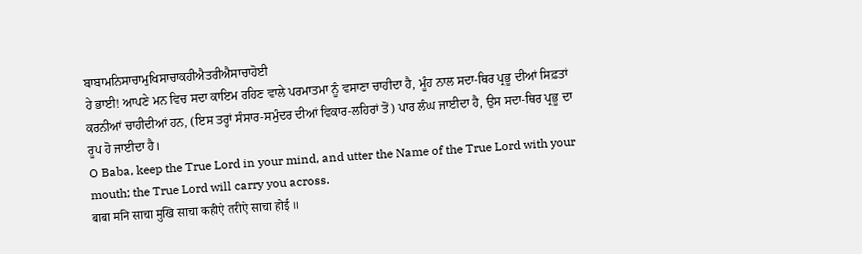ਬਾਬਾਮਨਿਸਾਚਾਮੁਖਿਸਾਚਾਕਹੀਐਤਰੀਐਸਾਚਾਹੋਈ
ਹੇ ਭਾਈ! ਆਪਣੇ ਮਨ ਵਿਚ ਸਦਾ ਕਾਇਮ ਰਹਿਣ ਵਾਲੇ ਪਰਮਾਤਮਾ ਨੂੰ ਵਸਾਣਾ ਚਾਹੀਦਾ ਹੈ, ਮੂੰਹ ਨਾਲ ਸਦਾ-ਥਿਰ ਪ੍ਰਭੂ ਦੀਆਂ ਸਿਫ਼ਤਾਂ ਕਰਨੀਆਂ ਚਾਹੀਦੀਆਂ ਹਨ, (ਇਸ ਤਰ੍ਹਾਂ ਸੰਸਾਰ-ਸਮੁੰਦਰ ਦੀਆਂ ਵਿਕਾਰ-ਲਹਿਰਾਂ ਤੋਂ) ਪਾਰ ਲੰਘ ਜਾਈਦਾ ਹੈ, ਉਸ ਸਦਾ-ਥਿਰ ਪ੍ਰਭੂ ਦਾ ਰੂਪ ਹੋ ਜਾਈਦਾ ਹੈ।
O Baba, keep the True Lord in your mind, and utter the Name of the True Lord with your mouth; the True Lord will carry you across.
बाबा मनि साचा मुखि साचा कहीऐ तरीऐ साचा होई ॥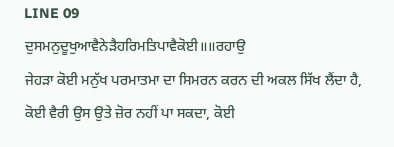LINE 09
ਦੁਸਮਨੁਦੂਖੁਆਵੈਨੇੜੈਹਰਿਮਤਿਪਾਵੈਕੋਈ॥॥ਰਹਾਉ
ਜੇਹੜਾ ਕੋਈ ਮਨੁੱਖ ਪਰਮਾਤਮਾ ਦਾ ਸਿਮਰਨ ਕਰਨ ਦੀ ਅਕਲ ਸਿੱਖ ਲੈਂਦਾ ਹੈ, ਕੋਈ ਵੈਰੀ ਉਸ ਉਤੇ ਜ਼ੋਰ ਨਹੀਂ ਪਾ ਸਕਦਾ, ਕੋਈ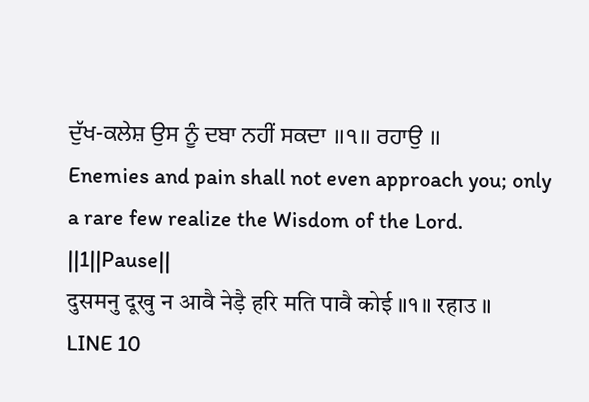ਦੁੱਖ-ਕਲੇਸ਼ ਉਸ ਨੂੰ ਦਬਾ ਨਹੀਂ ਸਕਦਾ ॥੧॥ ਰਹਾਉ ॥
Enemies and pain shall not even approach you; only a rare few realize the Wisdom of the Lord. ||1||Pause||
दुसमनु दूखु न आवै नेड़ै हरि मति पावै कोई ॥१॥ रहाउ ॥
LINE 10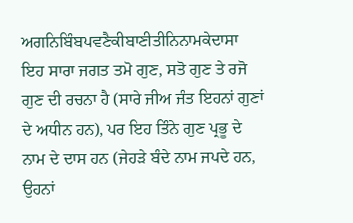ਅਗਨਿਬਿੰਬਪਵਣੈਕੀਬਾਣੀਤੀਨਿਨਾਮਕੇਦਾਸਾ
ਇਹ ਸਾਰਾ ਜਗਤ ਤਮੋ ਗੁਣ, ਸਤੋ ਗੁਣ ਤੇ ਰਜੋ ਗੁਣ ਦੀ ਰਚਨਾ ਹੈ (ਸਾਰੇ ਜੀਅ ਜੰਤ ਇਹਨਾਂ ਗੁਣਾਂ ਦੇ ਅਧੀਨ ਹਨ), ਪਰ ਇਹ ਤਿੰਨੇ ਗੁਣ ਪ੍ਰਭੂ ਦੇ ਨਾਮ ਦੇ ਦਾਸ ਹਨ (ਜੇਹੜੇ ਬੰਦੇ ਨਾਮ ਜਪਦੇ ਹਨ, ਉਹਨਾਂ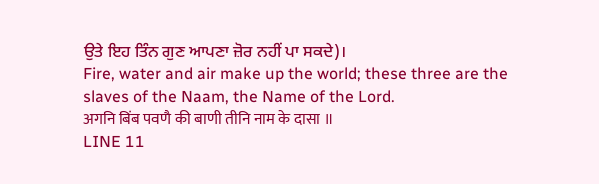ਉਤੇ ਇਹ ਤਿੰਨ ਗੁਣ ਆਪਣਾ ਜ਼ੋਰ ਨਹੀਂ ਪਾ ਸਕਦੇ)।
Fire, water and air make up the world; these three are the slaves of the Naam, the Name of the Lord.
अगनि बिंब पवणै की बाणी तीनि नाम के दासा ॥
LINE 11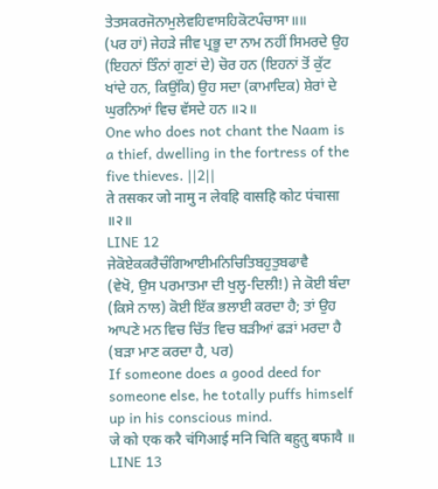ਤੇਤਸਕਰਜੋਨਾਮੁਲੇਵਹਿਵਾਸਹਿਕੋਟਪੰਚਾਸਾ॥॥
(ਪਰ ਹਾਂ) ਜੇਹੜੇ ਜੀਵ ਪ੍ਰਭੂ ਦਾ ਨਾਮ ਨਹੀਂ ਸਿਮਰਦੇ ਉਹ (ਇਹਨਾਂ ਤਿੰਨਾਂ ਗੁਣਾਂ ਦੇ) ਚੋਰ ਹਨ (ਇਹਨਾਂ ਤੋਂ ਕੁੱਟ ਖਾਂਦੇ ਹਨ, ਕਿਉਂਕਿ) ਉਹ ਸਦਾ (ਕਾਮਾਦਿਕ) ਸ਼ੇਰਾਂ ਦੇ ਘੁਰਨਿਆਂ ਵਿਚ ਵੱਸਦੇ ਹਨ ॥੨॥
One who does not chant the Naam is a thief, dwelling in the fortress of the five thieves. ||2||
ते तसकर जो नामु न लेवहि वासहि कोट पंचासा ॥२॥
LINE 12
ਜੇਕੋਏਕਕਰੈਚੰਗਿਆਈਮਨਿਚਿਤਿਬਹੁਤੁਬਫਾਵੈ
(ਵੇਖੋ, ਉਸ ਪਰਮਾਤਮਾ ਦੀ ਖੁਲ੍ਹ-ਦਿਲੀ!) ਜੇ ਕੋਈ ਬੰਦਾ (ਕਿਸੇ ਨਾਲ) ਕੋਈ ਇੱਕ ਭਲਾਈ ਕਰਦਾ ਹੈ; ਤਾਂ ਉਹ ਆਪਣੇ ਮਨ ਵਿਚ ਚਿੱਤ ਵਿਚ ਬੜੀਆਂ ਫੜਾਂ ਮਰਦਾ ਹੈ (ਬੜਾ ਮਾਣ ਕਰਦਾ ਹੈ, ਪਰ)
If someone does a good deed for someone else, he totally puffs himself up in his conscious mind.
जे को एक करै चंगिआई मनि चिति बहुतु बफावै ॥
LINE 13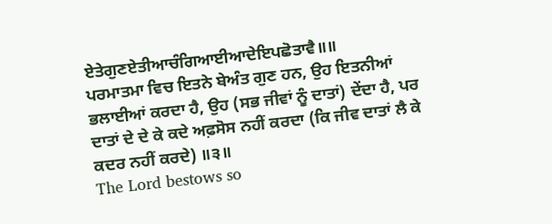ਏਤੇਗੁਣਏਤੀਆਚੰਗਿਆਈਆਦੇਇਪਛੋਤਾਵੈ॥॥
ਪਰਮਾਤਮਾ ਵਿਚ ਇਤਨੇ ਬੇਅੰਤ ਗੁਣ ਹਨ, ਉਹ ਇਤਨੀਆਂ ਭਲਾਈਆਂ ਕਰਦਾ ਹੈ, ਉਹ (ਸਭ ਜੀਵਾਂ ਨੂੰ ਦਾਤਾਂ) ਦੇਂਦਾ ਹੈ, ਪਰ ਦਾਤਾਂ ਦੇ ਦੇ ਕੇ ਕਦੇ ਅਫ਼ਸੋਸ ਨਹੀਂ ਕਰਦਾ (ਕਿ ਜੀਵ ਦਾਤਾਂ ਲੈ ਕੇ ਕਦਰ ਨਹੀਂ ਕਰਦੇ) ॥੩॥
The Lord bestows so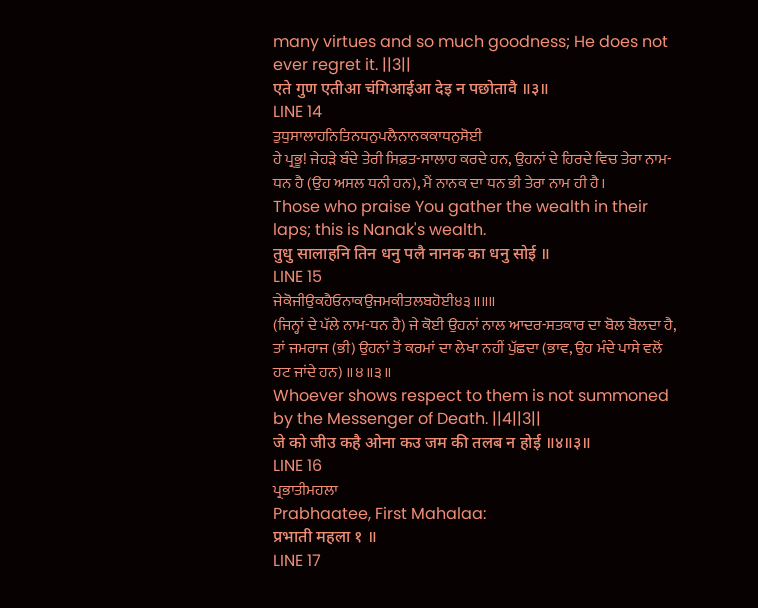many virtues and so much goodness; He does not ever regret it. ||3||
एते गुण एतीआ चंगिआईआ देइ न पछोतावै ॥३॥
LINE 14
ਤੁਧੁਸਾਲਾਹਨਿਤਿਨਧਨੁਪਲੈਨਾਨਕਕਾਧਨੁਸੋਈ
ਹੇ ਪ੍ਰਭੂ! ਜੇਹੜੇ ਬੰਦੇ ਤੇਰੀ ਸਿਫ਼ਤ-ਸਾਲਾਹ ਕਰਦੇ ਹਨ, ਉਹਨਾਂ ਦੇ ਹਿਰਦੇ ਵਿਚ ਤੇਰਾ ਨਾਮ-ਧਨ ਹੈ (ਉਹ ਅਸਲ ਧਨੀ ਹਨ), ਮੈਂ ਨਾਨਕ ਦਾ ਧਨ ਭੀ ਤੇਰਾ ਨਾਮ ਹੀ ਹੈ।
Those who praise You gather the wealth in their laps; this is Nanak's wealth.
तुधु सालाहनि तिन धनु पलै नानक का धनु सोई ॥
LINE 15
ਜੇਕੋਜੀਉਕਹੈਓਨਾਕਉਜਮਕੀਤਲਬਹੋਈ੪੩॥॥॥
(ਜਿਨ੍ਹਾਂ ਦੇ ਪੱਲੇ ਨਾਮ-ਧਨ ਹੈ) ਜੇ ਕੋਈ ਉਹਨਾਂ ਨਾਲ ਆਦਰ-ਸਤਕਾਰ ਦਾ ਬੋਲ ਬੋਲਦਾ ਹੈ, ਤਾਂ ਜਮਰਾਜ (ਭੀ) ਉਹਨਾਂ ਤੋਂ ਕਰਮਾਂ ਦਾ ਲੇਖਾ ਨਹੀਂ ਪੁੱਛਦਾ (ਭਾਵ, ਉਹ ਮੰਦੇ ਪਾਸੇ ਵਲੋਂ ਹਟ ਜਾਂਦੇ ਹਨ) ॥੪॥੩॥
Whoever shows respect to them is not summoned by the Messenger of Death. ||4||3||
जे को जीउ कहै ओना कउ जम की तलब न होई ॥४॥३॥
LINE 16
ਪ੍ਰਭਾਤੀਮਹਲਾ
Prabhaatee, First Mahalaa:
प्रभाती महला १ ॥
LINE 17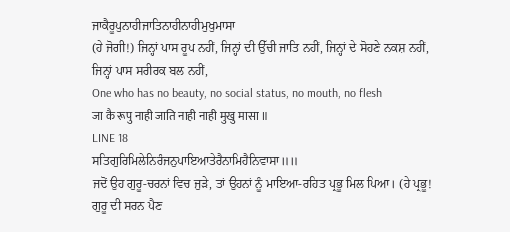ਜਾਕੈਰੂਪੁਨਾਹੀਜਾਤਿਨਾਹੀਨਾਹੀਮੁਖੁਮਾਸਾ
(ਹੇ ਜੋਗੀ!) ਜਿਨ੍ਹਾਂ ਪਾਸ ਰੂਪ ਨਹੀਂ, ਜਿਨ੍ਹਾਂ ਦੀ ਉੱਚੀ ਜਾਤਿ ਨਹੀਂ, ਜਿਨ੍ਹਾਂ ਦੇ ਸੋਹਣੇ ਨਕਸ਼ ਨਹੀਂ, ਜਿਨ੍ਹਾਂ ਪਾਸ ਸਰੀਰਕ ਬਲ ਨਹੀਂ,
One who has no beauty, no social status, no mouth, no flesh
जा कै रूपु नाही जाति नाही नाही मुखु मासा ॥
LINE 18
ਸਤਿਗੁਰਿਮਿਲੇਨਿਰੰਜਨੁਪਾਇਆਤੇਰੈਨਾਮਿਹੈਨਿਵਾਸਾ॥॥
ਜਦੋਂ ਉਹ ਗੁਰੂ-ਚਰਨਾਂ ਵਿਚ ਜੁੜੇ, ਤਾਂ ਉਹਨਾਂ ਨੂੰ ਮਾਇਆ-ਰਹਿਤ ਪ੍ਰਭੂ ਮਿਲ ਪਿਆ। (ਹੇ ਪ੍ਰਭੂ! ਗੁਰੂ ਦੀ ਸਰਨ ਪੈਣ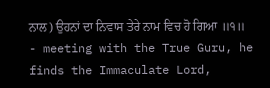ਨਾਲ) ਉਹਨਾਂ ਦਾ ਨਿਵਾਸ ਤੇਰੇ ਨਾਮ ਵਿਚ ਹੋ ਗਿਆ ॥੧॥
- meeting with the True Guru, he finds the Immaculate Lord,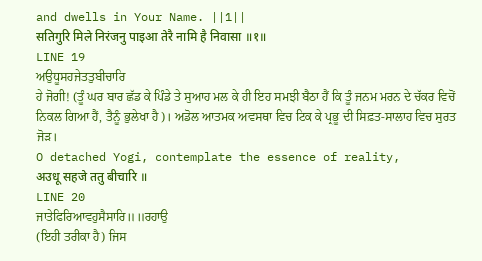and dwells in Your Name. ||1||
सतिगुरि मिले निरंजनु पाइआ तेरै नामि है निवासा ॥१॥
LINE 19
ਅਉਧੂਸਹਜੇਤਤੁਬੀਚਾਰਿ
ਹੇ ਜੋਗੀ! (ਤੂੰ ਘਰ ਬਾਰ ਛੱਡ ਕੇ ਪਿੰਡੇ ਤੇ ਸੁਆਹ ਮਲ ਕੇ ਹੀ ਇਹ ਸਮਝੀ ਬੈਠਾ ਹੈਂ ਕਿ ਤੂੰ ਜਨਮ ਮਰਨ ਦੇ ਚੱਕਰ ਵਿਚੋਂ ਨਿਕਲ ਗਿਆ ਹੈਂ, ਤੈਨੂੰ ਭੁਲੇਖਾ ਹੈ)। ਅਡੋਲ ਆਤਮਕ ਅਵਸਥਾ ਵਿਚ ਟਿਕ ਕੇ ਪ੍ਰਭੂ ਦੀ ਸਿਫ਼ਤ-ਸਾਲਾਹ ਵਿਚ ਸੁਰਤ ਜੋੜ।
O detached Yogi, contemplate the essence of reality,
अउधू सहजे ततु बीचारि ॥
LINE 20
ਜਾਤੇਫਿਰਿਆਵਹੁਸੈਸਾਰਿ॥॥ਰਹਾਉ
(ਇਹੀ ਤਰੀਕਾ ਹੈ) ਜਿਸ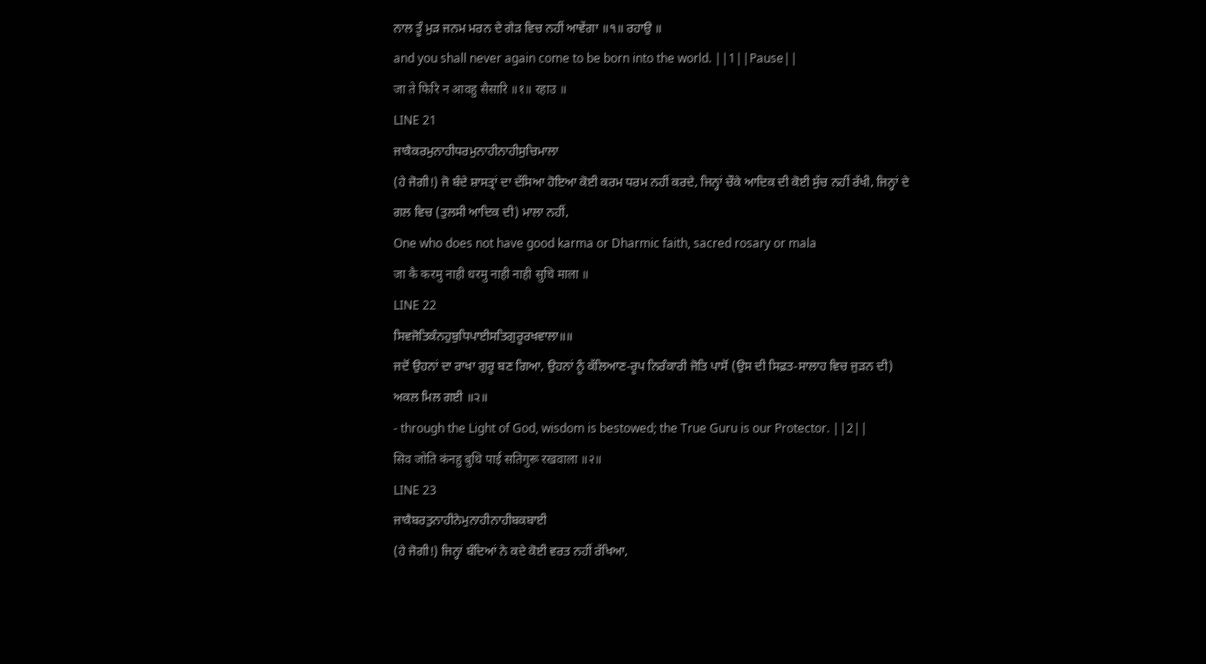ਨਾਲ ਤੂੰ ਮੁੜ ਜਨਮ ਮਰਨ ਦੇ ਗੇੜ ਵਿਚ ਨਹੀਂ ਆਵੇਂਗਾ ॥੧॥ ਰਹਾਉ ॥
and you shall never again come to be born into the world. ||1||Pause||
जा ते फिरि न आवहु सैसारि ॥१॥ रहाउ ॥
LINE 21
ਜਾਕੈਕਰਮੁਨਾਹੀਧਰਮੁਨਾਹੀਨਾਹੀਸੁਚਿਮਾਲਾ
(ਹੇ ਜੋਗੀ!) ਜੋ ਬੰਦੇ ਸ਼ਾਸਤ੍ਰਾਂ ਦਾ ਦੱਸਿਆ ਹੋਇਆ ਕੋਈ ਕਰਮ ਧਰਮ ਨਹੀਂ ਕਰਦੇ, ਜਿਨ੍ਹਾਂ ਚੌਕੇ ਆਦਿਕ ਦੀ ਕੋਈ ਸੁੱਚ ਨਹੀਂ ਰੱਖੀ, ਜਿਨ੍ਹਾਂ ਦੇ ਗਲ ਵਿਚ (ਤੁਲਸੀ ਆਦਿਕ ਦੀ) ਮਾਲਾ ਨਹੀਂ,
One who does not have good karma or Dharmic faith, sacred rosary or mala
जा कै करमु नाही धरमु नाही नाही सुचि माला ॥
LINE 22
ਸਿਵਜੋਤਿਕੰਨਹੁਬੁਧਿਪਾਈਸਤਿਗੁਰੂਰਖਵਾਲਾ॥॥
ਜਦੋਂ ਉਹਨਾਂ ਦਾ ਰਾਖਾ ਗੁਰੂ ਬਣ ਗਿਆ, ਉਹਨਾਂ ਨੂੰ ਕੱਲਿਆਣ-ਰੂਪ ਨਿਰੰਕਾਰੀ ਜੋਤਿ ਪਾਸੋਂ (ਉਸ ਦੀ ਸਿਫ਼ਤ-ਸਾਲਾਹ ਵਿਚ ਜੁੜਨ ਦੀ) ਅਕਲ ਮਿਲ ਗਈ ॥੨॥
- through the Light of God, wisdom is bestowed; the True Guru is our Protector. ||2||
सिव जोति कंनहु बुधि पाई सतिगुरू रखवाला ॥२॥
LINE 23
ਜਾਕੈਬਰਤੁਨਾਹੀਨੇਮੁਨਾਹੀਨਾਹੀਬਕਬਾਈ
(ਹੇ ਜੋਗੀ!) ਜਿਨ੍ਹਾਂ ਬੰਦਿਆਂ ਨੇ ਕਦੇ ਕੋਈ ਵਰਤ ਨਹੀਂ ਰੱਖਿਆ,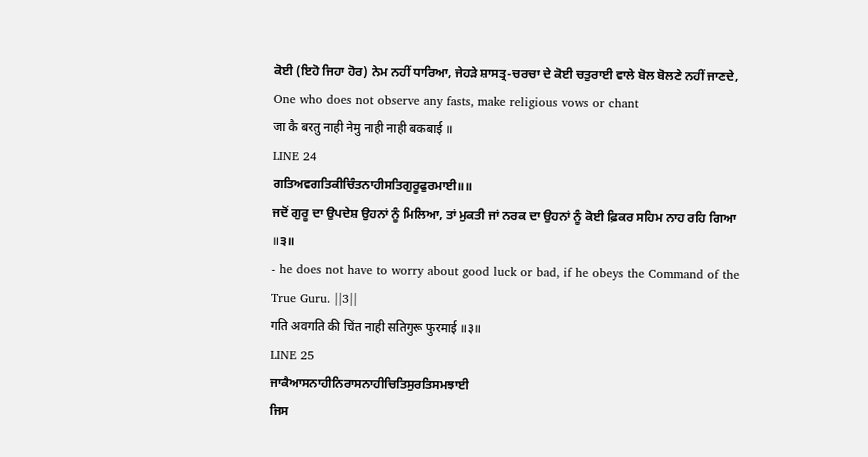ਕੋਈ (ਇਹੋ ਜਿਹਾ ਹੋਰ) ਨੇਮ ਨਹੀਂ ਧਾਰਿਆ, ਜੇਹੜੇ ਸ਼ਾਸਤ੍ਰ-ਚਰਚਾ ਦੇ ਕੋਈ ਚਤੁਰਾਈ ਵਾਲੇ ਬੋਲ ਬੋਲਣੇ ਨਹੀਂ ਜਾਣਦੇ,
One who does not observe any fasts, make religious vows or chant
जा कै बरतु नाही नेमु नाही नाही बकबाई ॥
LINE 24
ਗਤਿਅਵਗਤਿਕੀਚਿੰਤਨਾਹੀਸਤਿਗੁਰੂਫੁਰਮਾਈ॥॥
ਜਦੋਂ ਗੁਰੂ ਦਾ ਉਪਦੇਸ਼ ਉਹਨਾਂ ਨੂੰ ਮਿਲਿਆ, ਤਾਂ ਮੁਕਤੀ ਜਾਂ ਨਰਕ ਦਾ ਉਹਨਾਂ ਨੂੰ ਕੋਈ ਫ਼ਿਕਰ ਸਹਿਮ ਨਾਹ ਰਹਿ ਗਿਆ ॥੩॥
- he does not have to worry about good luck or bad, if he obeys the Command of the True Guru. ||3||
गति अवगति की चिंत नाही सतिगुरू फुरमाई ॥३॥
LINE 25
ਜਾਕੈਆਸਨਾਹੀਨਿਰਾਸਨਾਹੀਚਿਤਿਸੁਰਤਿਸਮਝਾਈ
ਜਿਸ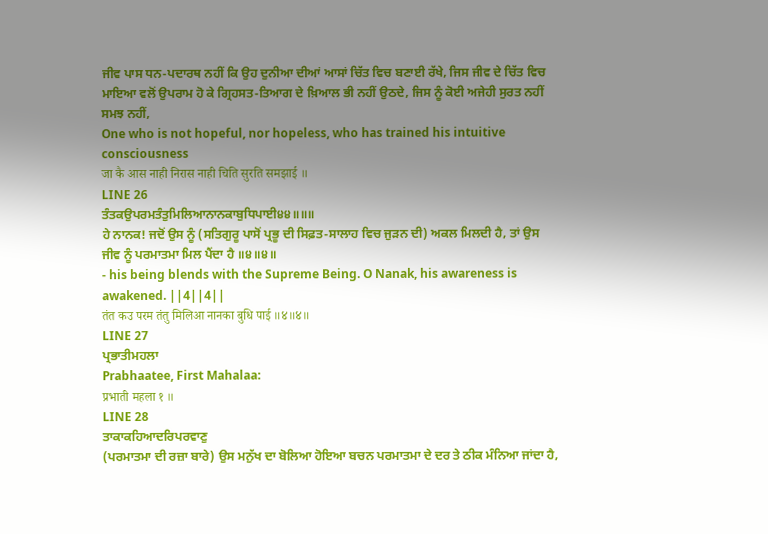ਜੀਵ ਪਾਸ ਧਨ-ਪਦਾਰਥ ਨਹੀਂ ਕਿ ਉਹ ਦੁਨੀਆ ਦੀਆਂ ਆਸਾਂ ਚਿੱਤ ਵਿਚ ਬਣਾਈ ਰੱਖੇ, ਜਿਸ ਜੀਵ ਦੇ ਚਿੱਤ ਵਿਚ ਮਾਇਆ ਵਲੋਂ ਉਪਰਾਮ ਹੋ ਕੇ ਗ੍ਰਿਹਸਤ-ਤਿਆਗ ਦੇ ਖ਼ਿਆਲ ਭੀ ਨਹੀਂ ਉਠਦੇ, ਜਿਸ ਨੂੰ ਕੋਈ ਅਜੇਹੀ ਸੁਰਤ ਨਹੀਂ ਸਮਝ ਨਹੀਂ,
One who is not hopeful, nor hopeless, who has trained his intuitive consciousness
जा कै आस नाही निरास नाही चिति सुरति समझाई ॥
LINE 26
ਤੰਤਕਉਪਰਮਤੰਤੁਮਿਲਿਆਨਾਨਕਾਬੁਧਿਪਾਈ੪੪॥॥॥
ਹੇ ਨਾਨਕ! ਜਦੋਂ ਉਸ ਨੂੰ (ਸਤਿਗੁਰੂ ਪਾਸੋਂ ਪ੍ਰਭੂ ਦੀ ਸਿਫ਼ਤ-ਸਾਲਾਹ ਵਿਚ ਜੁੜਨ ਦੀ) ਅਕਲ ਮਿਲਦੀ ਹੈ, ਤਾਂ ਉਸ ਜੀਵ ਨੂੰ ਪਰਮਾਤਮਾ ਮਿਲ ਪੈਂਦਾ ਹੈ ॥੪॥੪॥
- his being blends with the Supreme Being. O Nanak, his awareness is awakened. ||4||4||
तंत कउ परम तंतु मिलिआ नानका बुधि पाई ॥४॥४॥
LINE 27
ਪ੍ਰਭਾਤੀਮਹਲਾ
Prabhaatee, First Mahalaa:
प्रभाती महला १ ॥
LINE 28
ਤਾਕਾਕਹਿਆਦਰਿਪਰਵਾਣੁ
(ਪਰਮਾਤਮਾ ਦੀ ਰਜ਼ਾ ਬਾਰੇ) ਉਸ ਮਨੁੱਖ ਦਾ ਬੋਲਿਆ ਹੋਇਆ ਬਚਨ ਪਰਮਾਤਮਾ ਦੇ ਦਰ ਤੇ ਠੀਕ ਮੰਨਿਆ ਜਾਂਦਾ ਹੈ,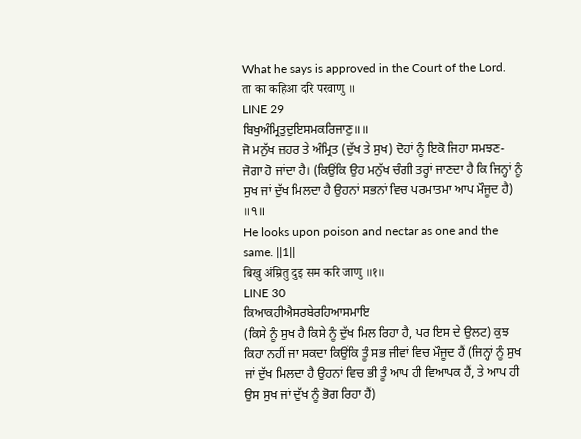What he says is approved in the Court of the Lord.
ता का कहिआ दरि परवाणु ॥
LINE 29
ਬਿਖੁਅੰਮ੍ਰਿਤੁਦੁਇਸਮਕਰਿਜਾਣੁ॥॥
ਜੋ ਮਨੁੱਖ ਜ਼ਹਰ ਤੇ ਅੰਮ੍ਰਿਤ (ਦੁੱਖ ਤੇ ਸੁਖ) ਦੋਹਾਂ ਨੂੰ ਇਕੋ ਜਿਹਾ ਸਮਝਣ-ਜੋਗਾ ਹੋ ਜਾਂਦਾ ਹੈ। (ਕਿਉਂਕਿ ਉਹ ਮਨੁੱਖ ਚੰਗੀ ਤਰ੍ਹਾਂ ਜਾਣਦਾ ਹੈ ਕਿ ਜਿਨ੍ਹਾਂ ਨੂੰ ਸੁਖ ਜਾਂ ਦੁੱਖ ਮਿਲਦਾ ਹੈ ਉਹਨਾਂ ਸਭਨਾਂ ਵਿਚ ਪਰਮਾਤਮਾ ਆਪ ਮੌਜੂਦ ਹੈ) ॥੧॥
He looks upon poison and nectar as one and the same. ||1||
बिखु अंम्रितु दुइ सम करि जाणु ॥१॥
LINE 30
ਕਿਆਕਹੀਐਸਰਬੇਰਹਿਆਸਮਾਇ
(ਕਿਸੇ ਨੂੰ ਸੁਖ ਹੈ ਕਿਸੇ ਨੂੰ ਦੁੱਖ ਮਿਲ ਰਿਹਾ ਹੈ, ਪਰ ਇਸ ਦੇ ਉਲਟ) ਕੁਝ ਕਿਹਾ ਨਹੀਂ ਜਾ ਸਕਦਾ ਕਿਉਂਕਿ ਤੂੰ ਸਭ ਜੀਵਾਂ ਵਿਚ ਮੌਜੂਦ ਹੈਂ (ਜਿਨ੍ਹਾਂ ਨੂੰ ਸੁਖ ਜਾਂ ਦੁੱਖ ਮਿਲਦਾ ਹੈ ਉਹਨਾਂ ਵਿਚ ਭੀ ਤੂੰ ਆਪ ਹੀ ਵਿਆਪਕ ਹੈਂ, ਤੇ ਆਪ ਹੀ ਉਸ ਸੁਖ ਜਾਂ ਦੁੱਖ ਨੂੰ ਭੋਗ ਰਿਹਾ ਹੈਂ)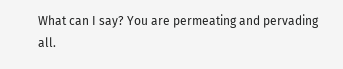What can I say? You are permeating and pervading all.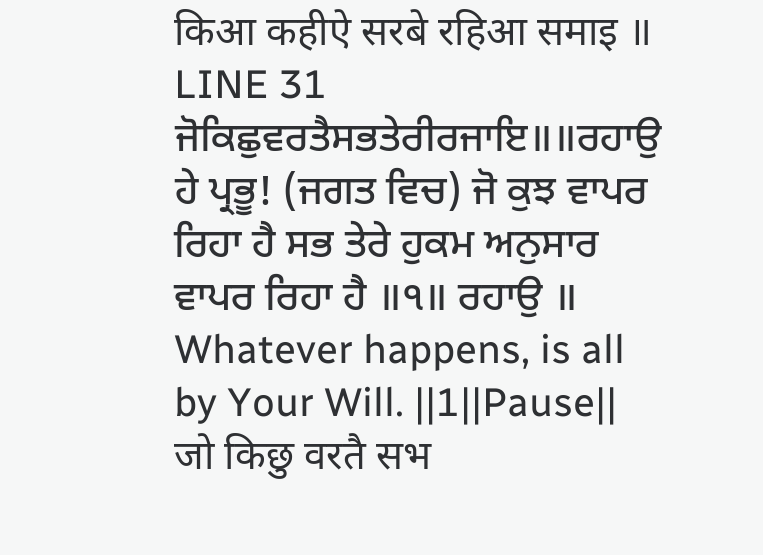किआ कहीऐ सरबे रहिआ समाइ ॥
LINE 31
ਜੋਕਿਛੁਵਰਤੈਸਭਤੇਰੀਰਜਾਇ॥॥ਰਹਾਉ
ਹੇ ਪ੍ਰਭੂ! (ਜਗਤ ਵਿਚ) ਜੋ ਕੁਝ ਵਾਪਰ ਰਿਹਾ ਹੈ ਸਭ ਤੇਰੇ ਹੁਕਮ ਅਨੁਸਾਰ ਵਾਪਰ ਰਿਹਾ ਹੈ ॥੧॥ ਰਹਾਉ ॥
Whatever happens, is all by Your Will. ||1||Pause||
जो किछु वरतै सभ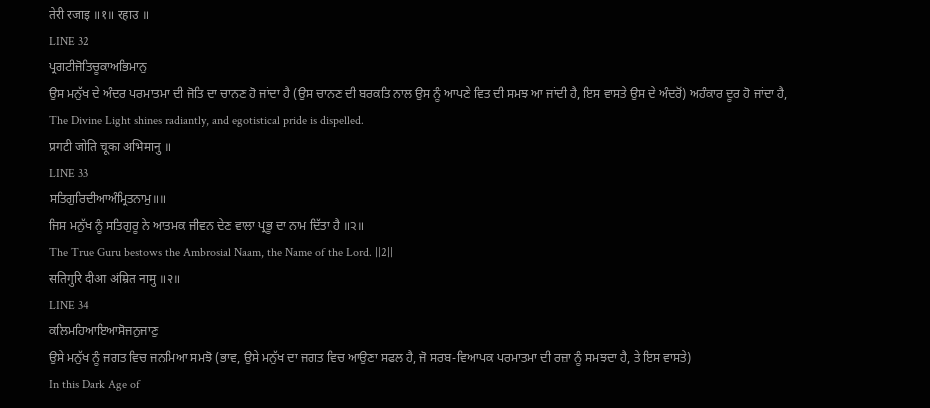तेरी रजाइ ॥१॥ रहाउ ॥
LINE 32
ਪ੍ਰਗਟੀਜੋਤਿਚੂਕਾਅਭਿਮਾਨੁ
ਉਸ ਮਨੁੱਖ ਦੇ ਅੰਦਰ ਪਰਮਾਤਮਾ ਦੀ ਜੋਤਿ ਦਾ ਚਾਨਣ ਹੋ ਜਾਂਦਾ ਹੈ (ਉਸ ਚਾਨਣ ਦੀ ਬਰਕਤਿ ਨਾਲ ਉਸ ਨੂੰ ਆਪਣੇ ਵਿਤ ਦੀ ਸਮਝ ਆ ਜਾਂਦੀ ਹੈ, ਇਸ ਵਾਸਤੇ ਉਸ ਦੇ ਅੰਦਰੋਂ) ਅਹੰਕਾਰ ਦੂਰ ਹੋ ਜਾਂਦਾ ਹੈ,
The Divine Light shines radiantly, and egotistical pride is dispelled.
प्रगटी जोति चूका अभिमानु ॥
LINE 33
ਸਤਿਗੁਰਿਦੀਆਅੰਮ੍ਰਿਤਨਾਮੁ॥॥
ਜਿਸ ਮਨੁੱਖ ਨੂੰ ਸਤਿਗੁਰੂ ਨੇ ਆਤਮਕ ਜੀਵਨ ਦੇਣ ਵਾਲਾ ਪ੍ਰਭੂ ਦਾ ਨਾਮ ਦਿੱਤਾ ਹੈ ॥੨॥
The True Guru bestows the Ambrosial Naam, the Name of the Lord. ||2||
सतिगुरि दीआ अंम्रित नामु ॥२॥
LINE 34
ਕਲਿਮਹਿਆਇਆਸੋਜਨੁਜਾਣੁ
ਉਸੇ ਮਨੁੱਖ ਨੂੰ ਜਗਤ ਵਿਚ ਜਨਮਿਆ ਸਮਝੋ (ਭਾਵ, ਉਸੇ ਮਨੁੱਖ ਦਾ ਜਗਤ ਵਿਚ ਆਉਣਾ ਸਫਲ ਹੈ, ਜੋ ਸਰਬ-ਵਿਆਪਕ ਪਰਮਾਤਮਾ ਦੀ ਰਜ਼ਾ ਨੂੰ ਸਮਝਦਾ ਹੈ, ਤੇ ਇਸ ਵਾਸਤੇ)
In this Dark Age of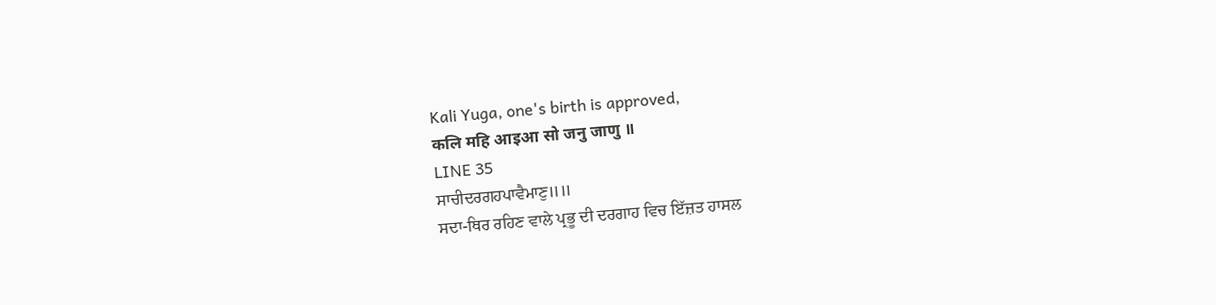Kali Yuga, one's birth is approved,
कलि महि आइआ सो जनु जाणु ॥
LINE 35
ਸਾਚੀਦਰਗਹਪਾਵੈਮਾਣੁ॥॥
ਸਦਾ-ਥਿਰ ਰਹਿਣ ਵਾਲੇ ਪ੍ਰਭੂ ਦੀ ਦਰਗਾਹ ਵਿਚ ਇੱਜ਼ਤ ਹਾਸਲ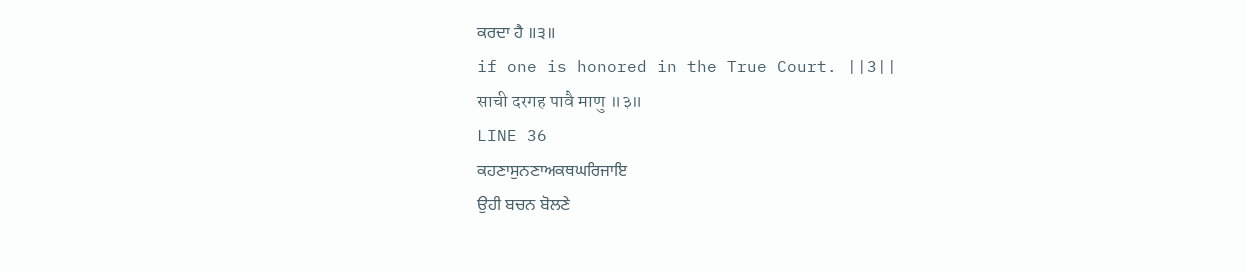ਕਰਦਾ ਹੈ ॥੩॥
if one is honored in the True Court. ||3||
साची दरगह पावै माणु ॥३॥
LINE 36
ਕਹਣਾਸੁਨਣਾਅਕਥਘਰਿਜਾਇ
ਉਹੀ ਬਚਨ ਬੋਲਣੇ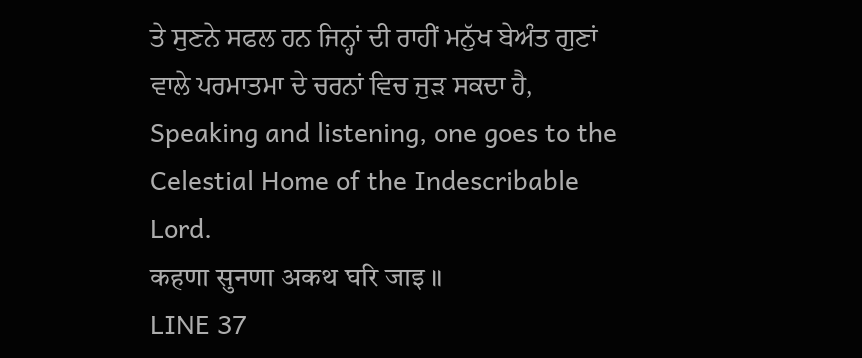ਤੇ ਸੁਣਨੇ ਸਫਲ ਹਨ ਜਿਨ੍ਹਾਂ ਦੀ ਰਾਹੀਂ ਮਨੁੱਖ ਬੇਅੰਤ ਗੁਣਾਂ ਵਾਲੇ ਪਰਮਾਤਮਾ ਦੇ ਚਰਨਾਂ ਵਿਚ ਜੁੜ ਸਕਦਾ ਹੈ,
Speaking and listening, one goes to the Celestial Home of the Indescribable Lord.
कहणा सुनणा अकथ घरि जाइ ॥
LINE 37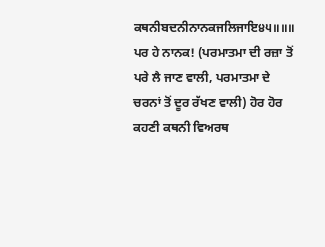ਕਥਨੀਬਦਨੀਨਾਨਕਜਲਿਜਾਇ੪੫॥॥॥
ਪਰ ਹੇ ਨਾਨਕ! (ਪਰਮਾਤਮਾ ਦੀ ਰਜ਼ਾ ਤੋਂ ਪਰੇ ਲੈ ਜਾਣ ਵਾਲੀ, ਪਰਮਾਤਮਾ ਦੇ ਚਰਨਾਂ ਤੋਂ ਦੂਰ ਰੱਖਣ ਵਾਲੀ) ਹੋਰ ਹੋਰ ਕਹਣੀ ਕਥਨੀ ਵਿਅਰਥ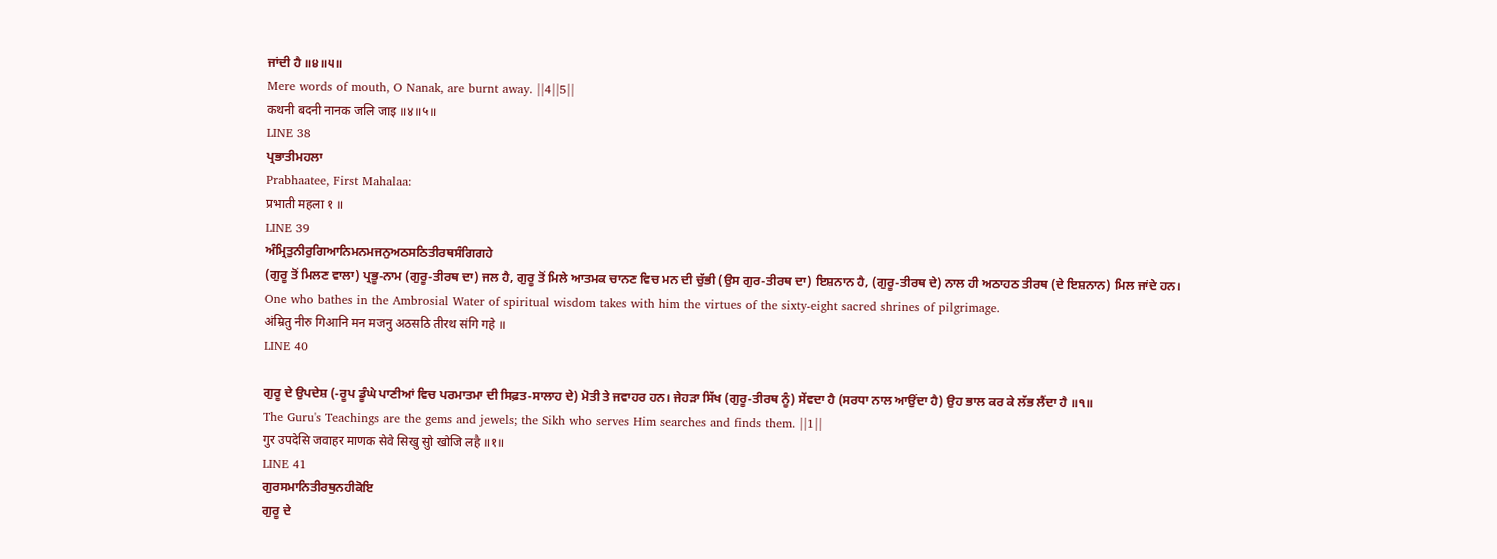ਜਾਂਦੀ ਹੈ ॥੪॥੫॥
Mere words of mouth, O Nanak, are burnt away. ||4||5||
कथनी बदनी नानक जलि जाइ ॥४॥५॥
LINE 38
ਪ੍ਰਭਾਤੀਮਹਲਾ
Prabhaatee, First Mahalaa:
प्रभाती महला १ ॥
LINE 39
ਅੰਮ੍ਰਿਤੁਨੀਰੁਗਿਆਨਿਮਨਮਜਨੁਅਠਸਠਿਤੀਰਥਸੰਗਿਗਹੇ
(ਗੁਰੂ ਤੋਂ ਮਿਲਣ ਵਾਲਾ) ਪ੍ਰਭੂ-ਨਾਮ (ਗੁਰੂ-ਤੀਰਥ ਦਾ) ਜਲ ਹੈ, ਗੁਰੂ ਤੋਂ ਮਿਲੇ ਆਤਮਕ ਚਾਨਣ ਵਿਚ ਮਨ ਦੀ ਚੁੱਭੀ (ਉਸ ਗੁਰ-ਤੀਰਥ ਦਾ) ਇਸ਼ਨਾਨ ਹੈ, (ਗੁਰੂ-ਤੀਰਥ ਦੇ) ਨਾਲ ਹੀ ਅਠਾਹਠ ਤੀਰਥ (ਦੇ ਇਸ਼ਨਾਨ) ਮਿਲ ਜਾਂਦੇ ਹਨ।
One who bathes in the Ambrosial Water of spiritual wisdom takes with him the virtues of the sixty-eight sacred shrines of pilgrimage.
अंम्रितु नीरु गिआनि मन मजनु अठसठि तीरथ संगि गहे ॥
LINE 40

ਗੁਰੂ ਦੇ ਉਪਦੇਸ਼ (-ਰੂਪ ਡੂੰਘੇ ਪਾਣੀਆਂ ਵਿਚ ਪਰਮਾਤਮਾ ਦੀ ਸਿਫ਼ਤ-ਸਾਲਾਹ ਦੇ) ਮੋਤੀ ਤੇ ਜਵਾਹਰ ਹਨ। ਜੇਹੜਾ ਸਿੱਖ (ਗੁਰੂ-ਤੀਰਥ ਨੂੰ) ਸੇਂਵਦਾ ਹੈ (ਸਰਧਾ ਨਾਲ ਆਉਂਦਾ ਹੈ) ਉਹ ਭਾਲ ਕਰ ਕੇ ਲੱਭ ਲੈਂਦਾ ਹੈ ॥੧॥
The Guru's Teachings are the gems and jewels; the Sikh who serves Him searches and finds them. ||1||
गुर उपदेसि जवाहर माणक सेवे सिखु सुो खोजि लहै ॥१॥
LINE 41
ਗੁਰਸਮਾਨਿਤੀਰਥੁਨਹੀਕੋਇ
ਗੁਰੂ ਦੇ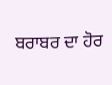ਬਰਾਬਰ ਦਾ ਹੋਰ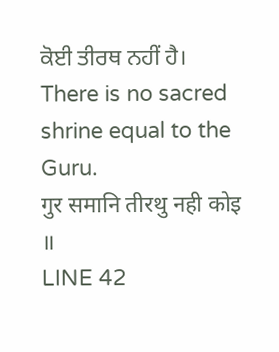ਕੋਈ ਤੀਰਥ ਨਹੀਂ ਹੈ।
There is no sacred shrine equal to the Guru.
गुर समानि तीरथु नही कोइ ॥
LINE 42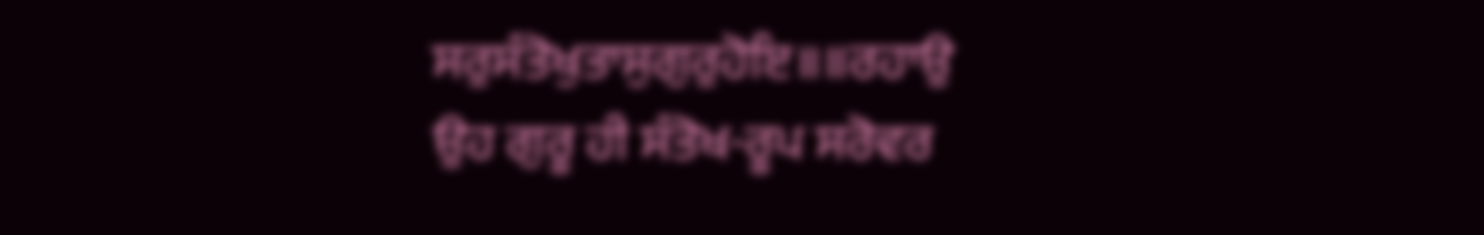ਸਰੁਸੰਤੋਖੁਤਾਸੁਗੁਰੁਹੋਇ॥॥ਰਹਾਉ
ਉਹ ਗੁਰੂ ਹੀ ਸੰਤੋਖ-ਰੂਪ ਸਰੋਵਰ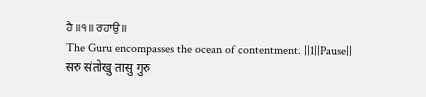ਹੈ ॥੧॥ ਰਹਾਉ ॥
The Guru encompasses the ocean of contentment. ||1||Pause||
सरु संतोखु तासु गुरु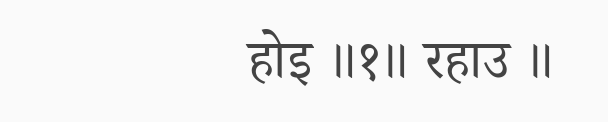होइ ॥१॥ रहाउ ॥